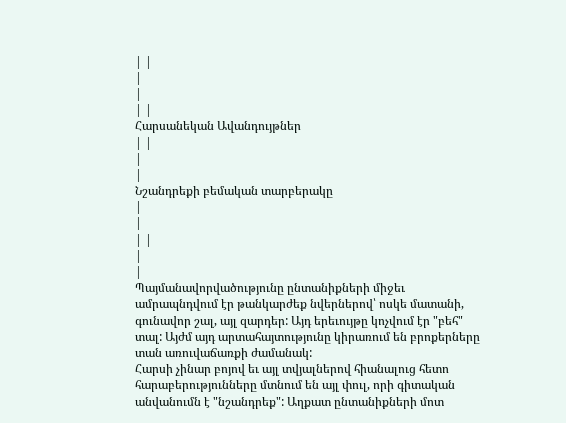| |
|
|
| |
Հարսանեկան Ավանդույթներ
| |
|
|
Նշանդրեքի բեմական տարբերակը
|
|
| |
|
|
Պայմանավորվածությունը ընտանիքների միջեւ ամրապնդվում էր թանկարժեք նվերներով՝ ոսկե մատանի, գունավոր շալ, այլ զարդեր: Այդ երեւույթը կոչվում էր "բեհ" տալ: Այժմ այդ արտահայտությունը կիրառում են բրոքերները տան առուվաճառքի ժամանակ:
Հարսի չինար բոյով եւ այլ տվյալներով հիանալուց հետո հարաբերությունները մտնում են այլ փուլ, որի գիտական անվանումն է "նշանդրեք": Աղքատ ընտանիքների մոտ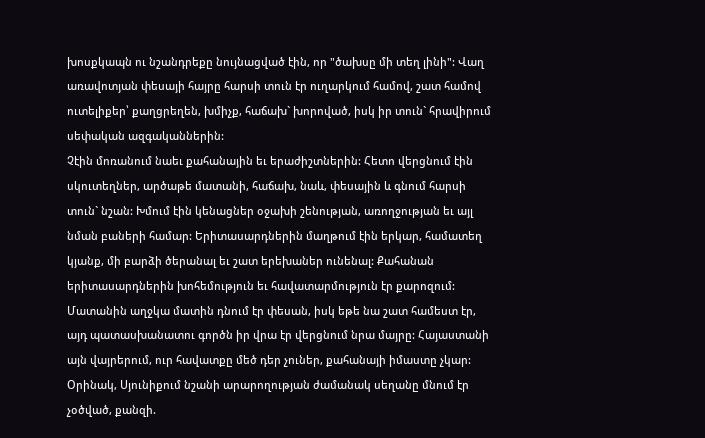խոսքկապն ու նշանդրեքը նույնացված էին, որ "ծախսը մի տեղ լինի": Վաղ առավոտյան փեսայի հայրը հարսի տուն էր ուղարկում համով, շատ համով ուտելիքեր՝ քաղցրեղեն, խմիչք, հաճախ` խորոված, իսկ իր տուն` հրավիրում սեփական ազգականներին:
Չէին մոռանում նաեւ քահանային եւ երաժիշտներին: Հետո վերցնում էին սկուտեղներ, արծաթե մատանի, հաճախ, նաև, փեսային և գնում հարսի տուն` նշան: Խմում էին կենացներ օջախի շենության, առողջության եւ այլ նման բաների համար: Երիտասարդներին մաղթում էին երկար, համատեղ կյանք, մի բարձի ծերանալ եւ շատ երեխաներ ունենալ: Քահանան երիտասարդներին խոհեմություն եւ հավատարմություն էր քարոզում:
Մատանին աղջկա մատին դնում էր փեսան, իսկ եթե նա շատ համեստ էր, այդ պատասխանատու գործն իր վրա էր վերցնում նրա մայրը: Հայաստանի այն վայրերում, ուր հավատքը մեծ դեր չուներ, քահանայի իմաստը չկար: Օրինակ, Սյունիքում նշանի արարողության ժամանակ սեղանը մնում էր չօծված, քանզի.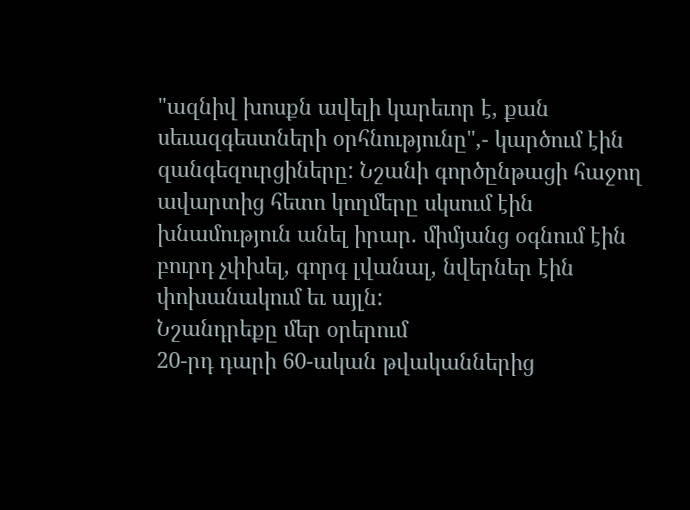"ազնիվ խոսքն ավելի կարեւոր է, քան սեւազգեստների օրհնությունը",- կարծում էին զանգեզուրցիները: Նշանի գործընթացի հաջող ավարտից հետո կողմերը սկսում էին խնամություն անել իրար. միմյանց օգնում էին բուրդ չփխել, գորգ լվանալ, նվերներ էին փոխանակում եւ այլն:
Նշանդրեքը մեր օրերում
20-րդ դարի 60-ական թվականներից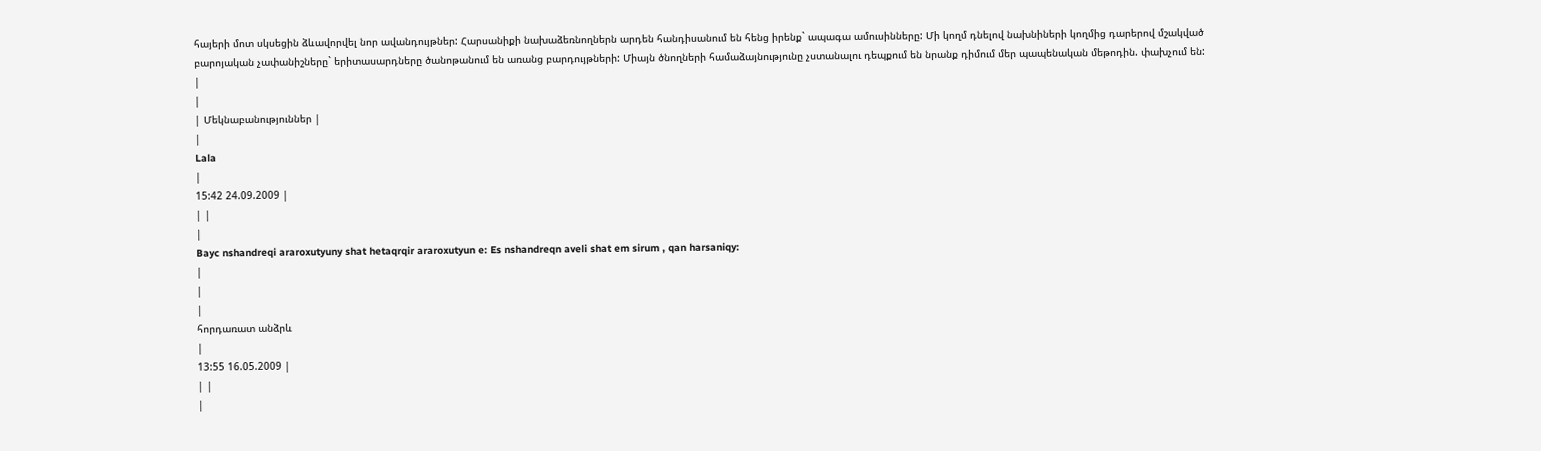հայերի մոտ սկսեցին ձևավորվել նոր ավանդույթներ: Հարսանիքի նախաձեռնողներն արդեն հանդիսանում են հենց իրենք` ապագա ամուսինները: Մի կողմ դնելով նախնիների կողմից դարերով մշակված բարոյական չափանիշները` երիտասարդները ծանոթանում են առանց բարդույթների: Միայն ծնողների համաձայնությունը չստանալու դեպքում են նրանք դիմում մեր պապենական մեթոդին. փախչում են:
|
|
| Մեկնաբանություններ |
|
Lala
|
15:42 24.09.2009 |
| |
|
Bayc nshandreqi araroxutyuny shat hetaqrqir araroxutyun e: Es nshandreqn aveli shat em sirum , qan harsaniqy:
|
|
|
հորդառատ անձրև
|
13:55 16.05.2009 |
| |
|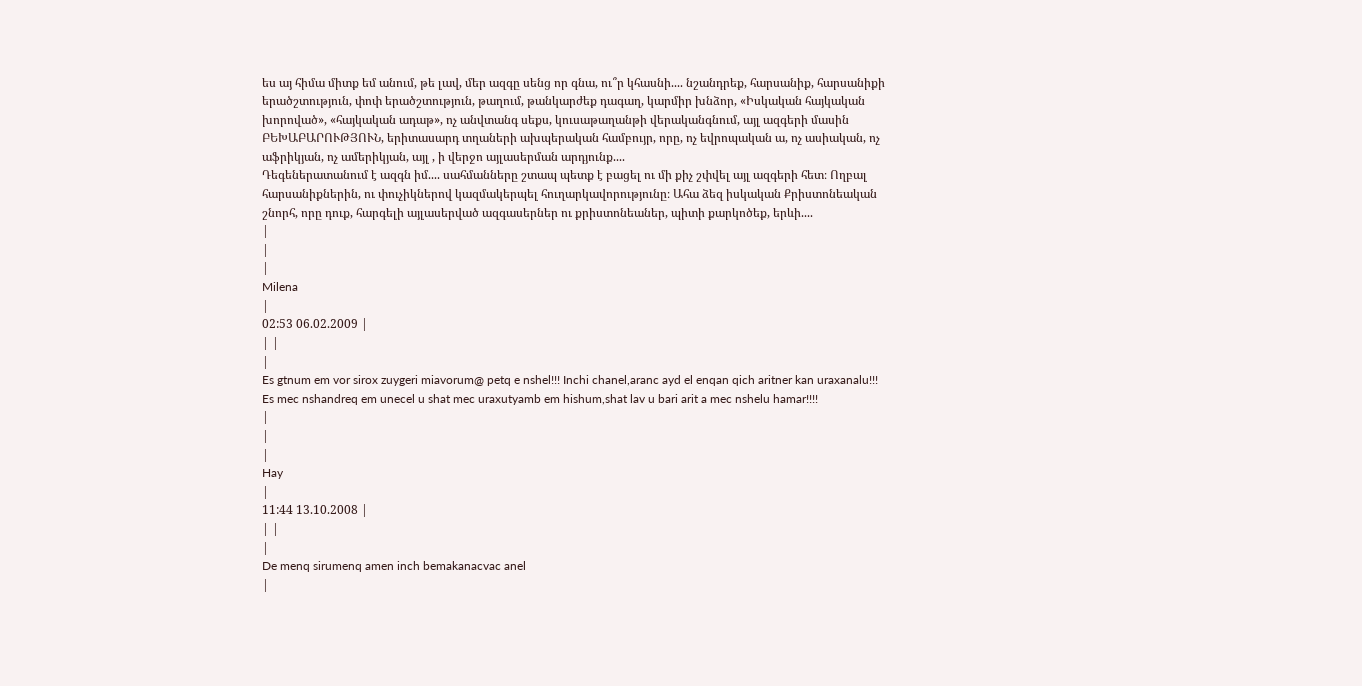ես այ հիմա միտք եմ անում, թե լավ, մեր ազգը սենց որ գնա, ու՞ր կհասնի.... նշանդրեք, հարսանիք, հարսանիքի երածշտություն, փոփ երածշտություն, թաղում, թանկարժեք դագաղ, կարմիր խնձոր, «Իսկական հայկական խորոված», «հայկական ադաթ», ոչ անվտանգ սեքս, կուսաթաղանթի վերականգնում, այլ ազգերի մասին ԲԵԽԱԲԱՐՈՒԹՅՈՒՆ, երիտասարդ տղաների ախպերական համբույր, որը, ոչ եվրոպական ա, ոչ ասիական, ոչ աֆրիկյան, ոչ ամերիկյան, այլ , ի վերջո այլասերման արդյունք....
Դեգեներատանում է ազգն իմ.... սահմանները շտապ պետք է բացել ու մի քիչ շփվել այլ ազգերի հետ։ Ողբալ հարսանիքներին, ու փուչիկներով կազմակերպել հուղարկավորությունը։ Ահա ձեզ իսկական Քրիստոնեական շնորհ, որը դուք, հարգելի այլասերված ազգասերներ ու քրիստոնեաներ, պիտի քարկոծեք, երևի....
|
|
|
Milena
|
02:53 06.02.2009 |
| |
|
Es gtnum em vor sirox zuygeri miavorum@ petq e nshel!!! Inchi chanel,aranc ayd el enqan qich aritner kan uraxanalu!!! Es mec nshandreq em unecel u shat mec uraxutyamb em hishum,shat lav u bari arit a mec nshelu hamar!!!!
|
|
|
Hay
|
11:44 13.10.2008 |
| |
|
De menq sirumenq amen inch bemakanacvac anel
|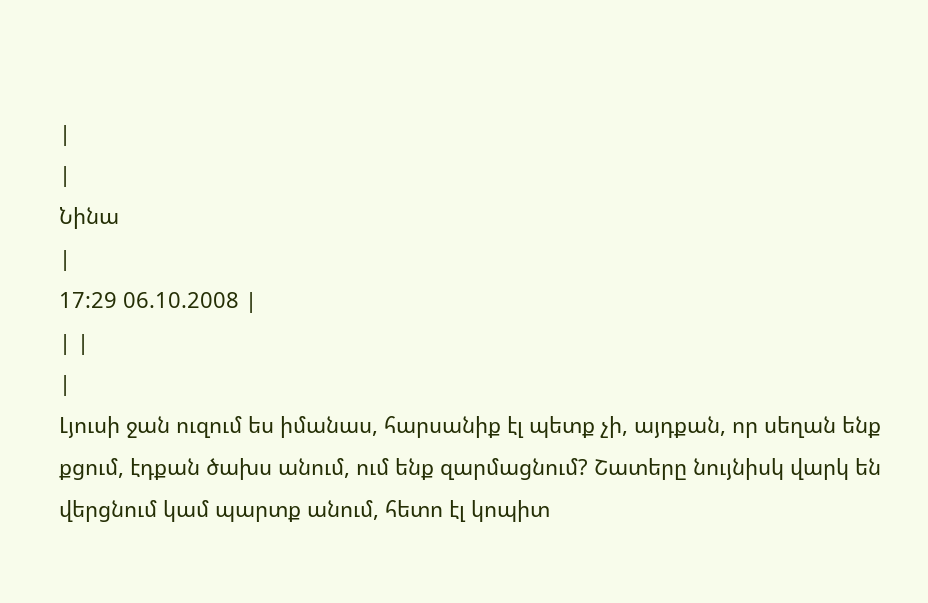|
|
Նինա
|
17:29 06.10.2008 |
| |
|
Լյուսի ջան ուզում ես իմանաս, հարսանիք էլ պետք չի, այդքան, որ սեղան ենք քցում, էդքան ծախս անում, ում ենք զարմացնում? Շատերը նույնիսկ վարկ են վերցնում կամ պարտք անում, հետո էլ կոպիտ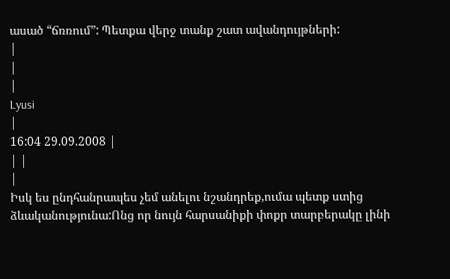ասած “ճռռում”: Պետքա վերջ տանք շատ ավանդույթների:
|
|
|
Lyusi
|
16:04 29.09.2008 |
| |
|
Իսկ ես ընդհանրապես չեմ անելու նշանդրեք,ումա պետք ստից ձևականությունա:Ոնց որ նույն հարսանիքի փոքր տարբերակը լինի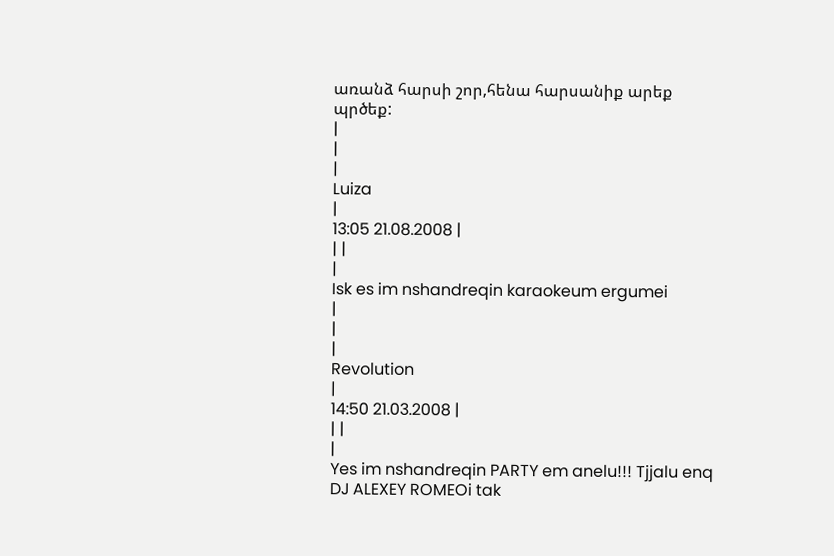առանձ հարսի շոր,հենա հարսանիք արեք պրծեք:
|
|
|
Luiza
|
13:05 21.08.2008 |
| |
|
Isk es im nshandreqin karaokeum ergumei
|
|
|
Revolution
|
14:50 21.03.2008 |
| |
|
Yes im nshandreqin PARTY em anelu!!! Tjjalu enq DJ ALEXEY ROMEOi tak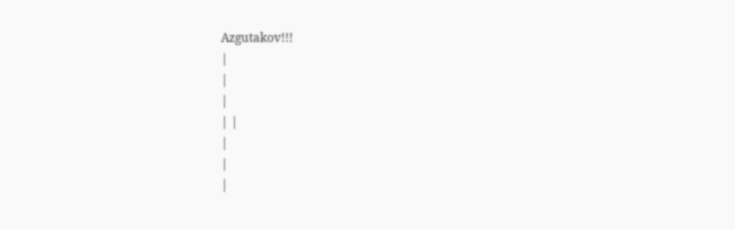Azgutakov!!!
|
|
|
| |
|
|
|